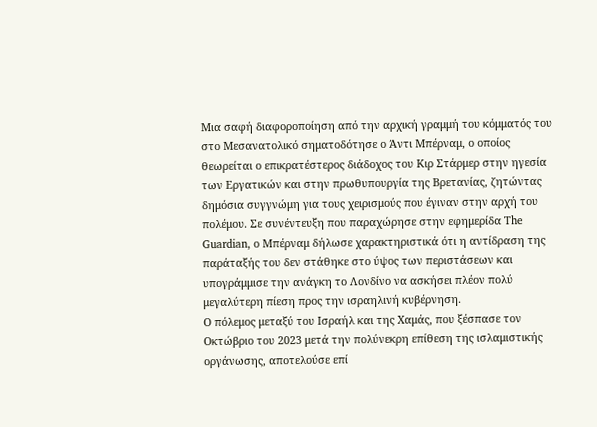Μια σαφή διαφοροποίηση από την αρχική γραμμή του κόμματός του στο Μεσανατολικό σηματοδότησε ο Άντι Μπέρναμ, ο οποίος θεωρείται ο επικρατέστερος διάδοχος του Κιρ Στάρμερ στην ηγεσία των Εργατικών και στην πρωθυπουργία της Βρετανίας, ζητώντας δημόσια συγγνώμη για τους χειρισμούς που έγιναν στην αρχή του πολέμου. Σε συνέντευξη που παραχώρησε στην εφημερίδα The Guardian, ο Μπέρναμ δήλωσε χαρακτηριστικά ότι η αντίδραση της παράταξής του δεν στάθηκε στο ύψος των περιστάσεων και υπογράμμισε την ανάγκη το Λονδίνο να ασκήσει πλέον πολύ μεγαλύτερη πίεση προς την ισραηλινή κυβέρνηση.
Ο πόλεμος μεταξύ του Ισραήλ και της Χαμάς, που ξέσπασε τον Οκτώβριο του 2023 μετά την πολύνεκρη επίθεση της ισλαμιστικής οργάνωσης, αποτελούσε επί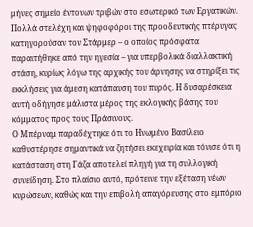μήνες σημείο έντονων τριβών στο εσωτερικό των Εργατικών. Πολλά στελέχη και ψηφοφόροι της προοδευτικής πτέρυγας κατηγορούσαν τον Στάρμερ – ο οποίος πρόσφατα παραιτήθηκε από την ηγεσία – για υπερβολικά διαλλακτική στάση, κυρίως λόγω της αρχικής του άρνησης να στηρίξει τις εκκλήσεις για άμεση κατάπαυση του πυρός. Η δυσαρέσκεια αυτή οδήγησε μάλιστα μέρος της εκλογικής βάσης του κόμματος προς τους Πράσινους.
Ο Μπέρναμ παραδέχτηκε ότι το Ηνωμένο Βασίλειο καθυστέρησε σημαντικά να ζητήσει εκεχειρία και τόνισε ότι η κατάσταση στη Γάζα αποτελεί πληγή για τη συλλογική συνείδηση. Στο πλαίσιο αυτό, πρότεινε την εξέταση νέων κυρώσεων, καθώς και την επιβολή απαγόρευσης στο εμπόριο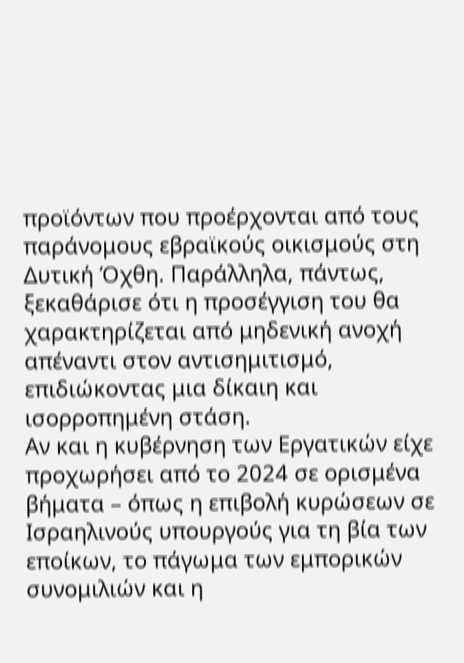προϊόντων που προέρχονται από τους παράνομους εβραϊκούς οικισμούς στη Δυτική Όχθη. Παράλληλα, πάντως, ξεκαθάρισε ότι η προσέγγιση του θα χαρακτηρίζεται από μηδενική ανοχή απέναντι στον αντισημιτισμό, επιδιώκοντας μια δίκαιη και ισορροπημένη στάση.
Αν και η κυβέρνηση των Εργατικών είχε προχωρήσει από το 2024 σε ορισμένα βήματα – όπως η επιβολή κυρώσεων σε Ισραηλινούς υπουργούς για τη βία των εποίκων, το πάγωμα των εμπορικών συνομιλιών και η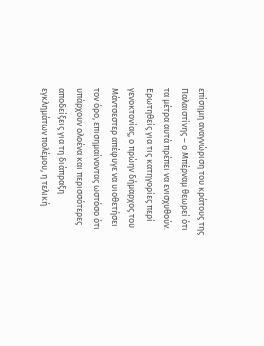επίσημη αναγνώριση του κράτους της Παλαιστίνης – ο Μπέρναμ θεωρεί ότι τα μέτρα αυτά πρέπει να ενισχυθούν. Ερωτηθείς για τις κατηγορίες περί γενοκτονίας, ο πρώην δήμαρχος του Μάντσεστερ απέφυγε να υιοθετήσει τον όρο, επισημαίνοντας ωστόσο ότι υπάρχουν ολοένα και περισσότερες αποδείξεις για τη διάπραξη εγκλημάτων πολέμου, η τελική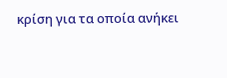κρίση για τα οποία ανήκει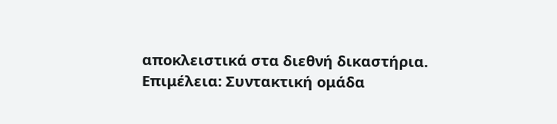αποκλειστικά στα διεθνή δικαστήρια.
Επιμέλεια: Συντακτική ομάδα